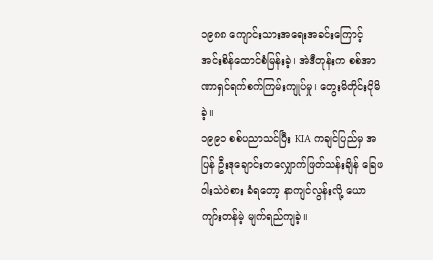၁၉၈၈ ကျောင်းသားအရေးအခင်းကြောင့် အင်းစိန်ထောင်စံမြန်းခဲ့၊ အဲဒီတုန်းက စစ်အာဏာရှင်ရက်စက်ကြမ်းကျုပ်မှု၊ တွေးမိတိုင်းငိုမိခဲ့။
၁၉၉၁ စစ်ပညာသင်ပြီး KIA ကချင်ပြည်မှ အပြန် ဦးဒုချောင်းတလျှောက်ဖြတ်သန်းချိန် ခြေဖဝါးသဲဝဲစား ခံရတော့ နာကျင်လွန်းလို့ ယောကျာ်းတန်မဲ့ မျက်ရည်ကျခဲ့။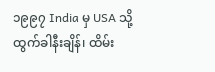၁၉၉၇ India မှ USA သို့ထွက်ခါနီးချိန်၊ ထိမ်း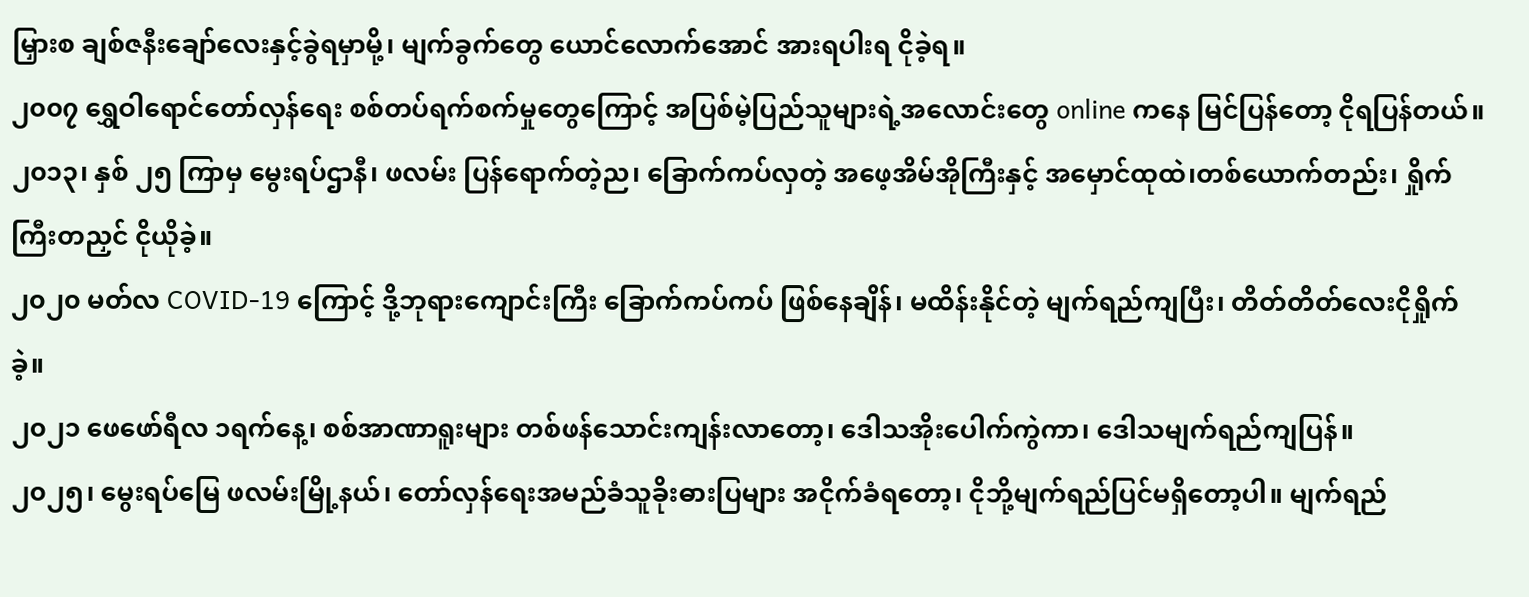မြှားစ ချစ်ဇနီးချော်လေးနှင့်ခွဲရမှာမို့၊ မျက်ခွက်တွေ ယောင်လောက်အောင် အားရပါးရ ငိုခဲ့ရ။
၂၀၀၇ ရွှေဝါရောင်တော်လှန်ရေး စစ်တပ်ရက်စက်မှုတွေကြောင့် အပြစ်မဲ့ပြည်သူများရဲ့အလောင်းတွေ online ကနေ မြင်ပြန်တော့ ငိုရပြန်တယ်။
၂၀၁၃၊ နှစ် ၂၅ ကြာမှ မွေးရပ်ဌာနီ၊ ဖလမ်း ပြန်ရောက်တဲ့ည၊ ခြောက်ကပ်လှတဲ့ အဖေ့အိမ်အိုကြီးနှင့် အမှောင်ထုထဲ၊တစ်ယောက်တည်း၊ ရှိုက်ကြီးတညှင် ငိုယိုခဲ့။
၂၀၂၀ မတ်လ COVID-19 ကြောင့် ဒို့ဘုရားကျောင်းကြီး ခြောက်ကပ်ကပ် ဖြစ်နေချိန်၊ မထိန်းနိုင်တဲ့ မျက်ရည်ကျပြီး၊ တိတ်တိတ်လေးငိုရှိုက်ခဲ့။
၂၀၂၁ ဖေဖော်ရီလ ၁ရက်နေ့၊ စစ်အာဏာရူးများ တစ်ဖန်သောင်းကျန်းလာတော့၊ ဒေါသအိုးပေါက်ကွဲကာ၊ ဒေါသမျက်ရည်ကျပြန်။
၂၀၂၅၊ မွေးရပ်မြေ ဖလမ်းမြို့နယ်၊ တော်လှန်ရေးအမည်ခံသူခိုးဓားပြများ အငိုက်ခံရတော့၊ ငိုဘို့မျက်ရည်ပြင်မရှိတော့ပါ။ မျက်ရည်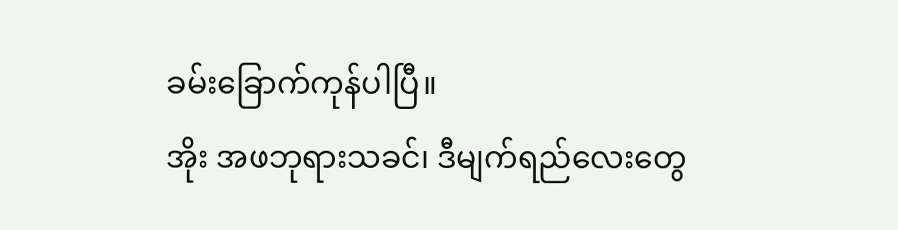ခမ်းခြောက်ကုန်ပါပြီ။
အိုး အဖဘုရားသခင်၊ ဒီမျက်ရည်လေးတွေ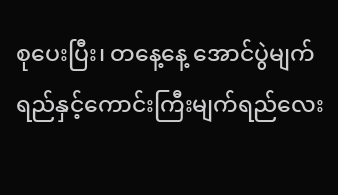စုပေးပြီး၊ တနေ့နေ့ အောင်ပွဲမျက်ရည်နှင့်ကောင်းကြီးမျက်ရည်လေး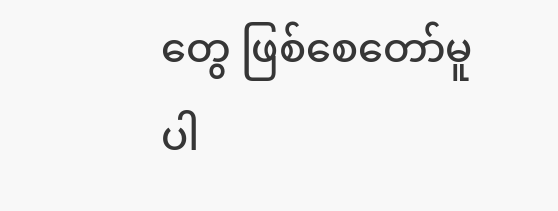တွေ ဖြစ်စေတော်မူပါ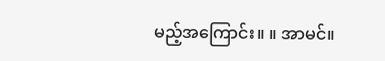မည့်အကြောင်း။ ။ အာမင်။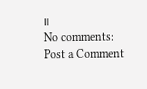။
No comments:
Post a Comment